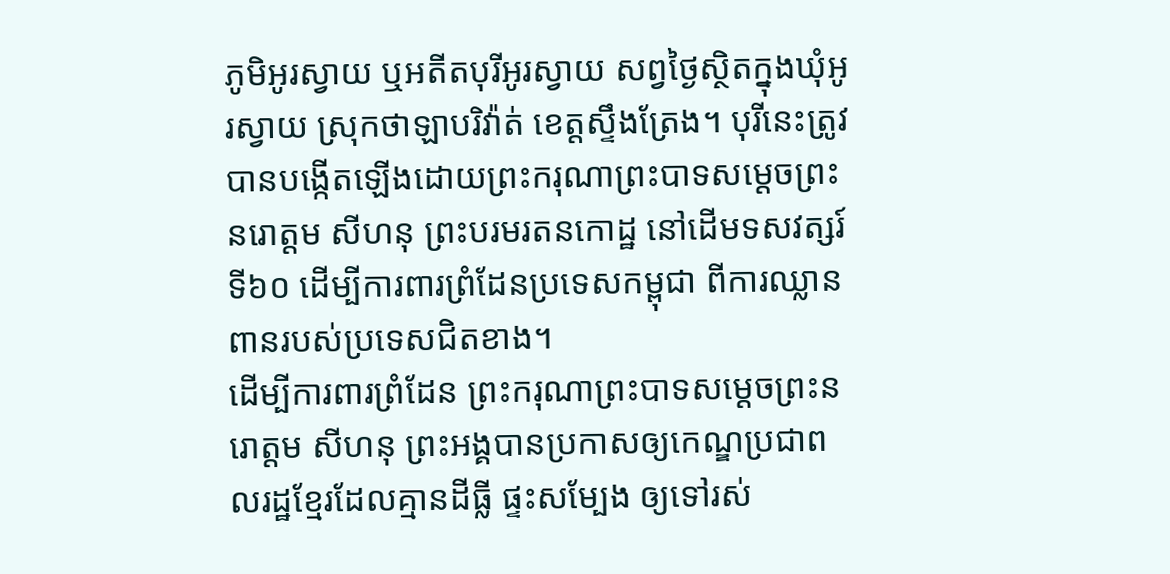ភូមិអូរស្វាយ ឬអតីតបុរីអូរស្វាយ សព្វថ្ងៃស្ថិតក្នុងឃុំអូរស្វាយ ស្រុកថាឡាបរិវ៉ាត់ ខេត្តស្ទឹងត្រែង។ បុរីនេះត្រូវបានបង្កើតឡើងដោយព្រះករុណាព្រះបាទសម្ដេចព្រះនរោត្តម សីហនុ ព្រះបរមរតនកោដ្ឋ នៅដើមទសវត្សរ៍ទី៦០ ដើម្បីការពារព្រំដែនប្រទេសកម្ពុជា ពីការឈ្លានពានរបស់ប្រទេសជិតខាង។
ដើម្បីការពារព្រំដែន ព្រះករុណាព្រះបាទសម្ដេចព្រះនរោត្តម សីហនុ ព្រះអង្គបានប្រកាសឲ្យកេណ្ឌប្រជាពលរដ្ឋខ្មែរដែលគ្មានដីធ្លី ផ្ទះសម្បែង ឲ្យទៅរស់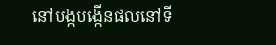នៅបង្កបង្កើនផលនៅទី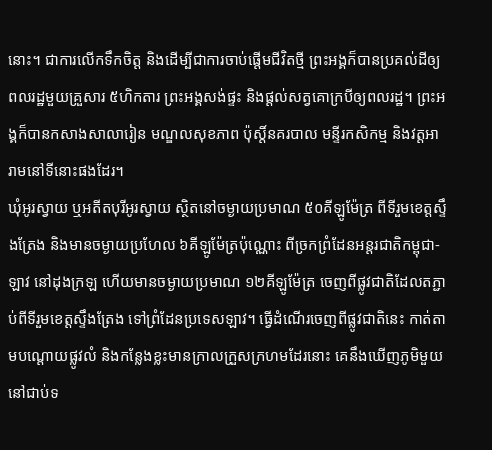នោះ។ ជាការលើកទឹកចិត្ត និងដើម្បីជាការចាប់ផ្តើមជីវិតថ្មី ព្រះអង្គក៏បានប្រគល់ដីឲ្យពលរដ្ឋមួយគ្រួសារ ៥ហិកតារ ព្រះអង្គសង់ផ្ទះ និងផ្ដល់សត្វគោក្របីឲ្យពលរដ្ឋ។ ព្រះអង្គក៏បានកសាងសាលារៀន មណ្ឌលសុខភាព ប៉ុស្តិ៍នគរបាល មន្ទីរកសិកម្ម និងវត្តអារាមនៅទីនោះផងដែរ។
ឃុំអូរស្វាយ ឬអតីតបុរីអូរស្វាយ ស្ថិតនៅចម្ងាយប្រមាណ ៥០គីឡូម៉ែត្រ ពីទីរួមខេត្តស្ទឹងត្រែង និងមានចម្ងាយប្រហែល ៦គីឡូម៉ែត្រប៉ុណ្ណោះ ពីច្រកព្រំដែនអន្តរជាតិកម្ពុជា-ឡាវ នៅដុងក្រឡ ហើយមានចម្ងាយប្រមាណ ១២គីឡូម៉ែត្រ ចេញពីផ្លូវជាតិដែលតភ្ជាប់ពីទីរួមខេត្តស្ទឹងត្រែង ទៅព្រំដែនប្រទេសឡាវ។ ធ្វើដំណើរចេញពីផ្លូវជាតិនេះ កាត់តាមបណ្ដោយផ្លូវលំ និងកន្លែងខ្លះមានក្រាលក្រួសក្រហមដែរនោះ គេនឹងឃើញភូមិមួយនៅជាប់ទ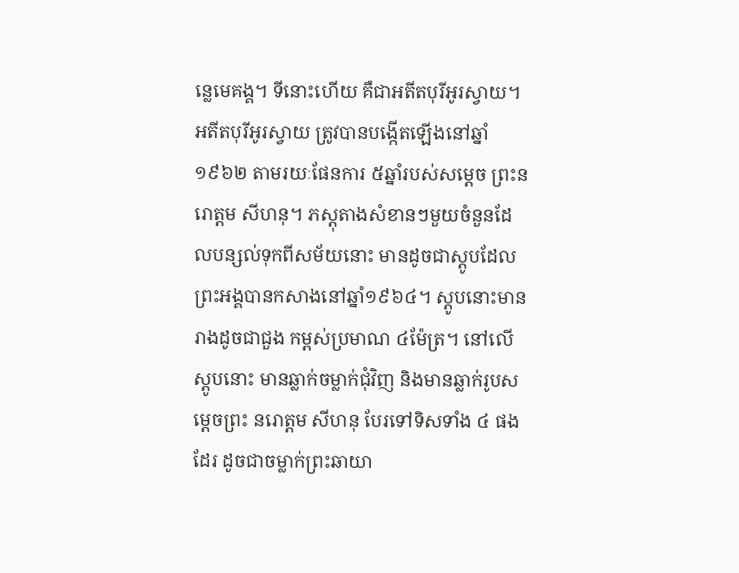ន្លេមេគង្គ។ ទីនោះហើយ គឺជាអតីតបុរីអូរស្វាយ។
អតីតបុរីអូរស្វាយ ត្រូវបានបង្កើតឡើងនៅឆ្នាំ១៩៦២ តាមរយៈផែនការ ៥ឆ្នាំរបស់សម្ដេច ព្រះនរោត្តម សីហនុ។ ភស្តុតាងសំខានៗមួយចំនួនដែលបន្សល់ទុកពីសម័យនោះ មានដូចជាស្តូបដែលព្រះអង្គបានកសាងនៅឆ្នាំ១៩៦៤។ ស្តូបនោះមានរាងដូចជាជួង កម្ពស់ប្រមាណ ៤ម៉ែត្រ។ នៅលើស្តូបនោះ មានឆ្លាក់ចម្លាក់ជុំវិញ និងមានឆ្លាក់រូបសម្ដេចព្រះ នរោត្តម សីហនុ បែរទៅទិសទាំង ៤ ផងដែរ ដូចជាចម្លាក់ព្រះឆាយា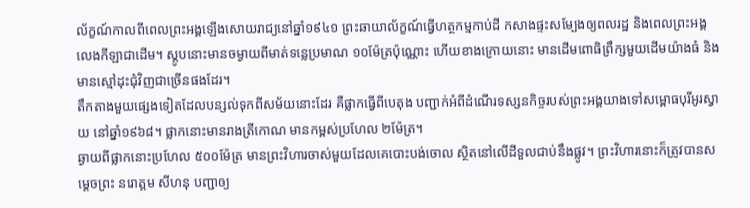ល័ក្ខណ៍កាលពីពេលព្រះអង្គឡើងសោយរាជ្យនៅឆ្នាំ១៩៤១ ព្រះឆាយាល័ក្ខណ៍ធ្វើហត្ថកម្មកាប់ដី កសាងផ្ទះសម្បែងឲ្យពលរដ្ឋ និងពេលព្រះអង្គលេងកីឡាជាដើម។ ស្តូបនោះមានចម្ងាយពីមាត់ទន្លេប្រមាណ ១០ម៉ែត្រប៉ុណ្ណោះ ហើយខាងក្រោយនោះ មានដើមពោធិព្រឹក្សមួយដើមយ៉ាងធំ និងមានស្មៅដុះជុំវិញជាច្រើនផងដែរ។
តឹកតាងមួយផ្សេងទៀតដែលបន្សល់ទុកពីសម័យនោះដែរ គឺផ្លាកធ្វើពីបេតុង បញ្ជាក់អំពីដំណើរទស្សនកិច្ចរបស់ព្រះអង្គយាងទៅសម្ពោធបុរីអូរស្វាយ នៅឆ្នាំ១៩៦៨។ ផ្លាកនោះមានរាងត្រីកោណ មានកម្ពស់ប្រហែល ២ម៉ែត្រ។
ឆ្ងាយពីផ្លាកនោះប្រហែល ៥០០ម៉ែត្រ មានព្រះវិហារចាស់មួយដែលគេបោះបង់ចោល ស្ថិតនៅលើដីទួលជាប់នឹងផ្លូវ។ ព្រះវិហារនោះក៏ត្រូវបានសម្ដេចព្រះ នរោត្តម សីហនុ បញ្ជាឲ្យ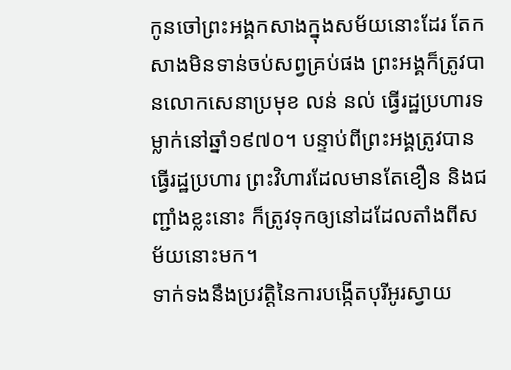កូនចៅព្រះអង្គកសាងក្នុងសម័យនោះដែរ តែកសាងមិនទាន់ចប់សព្វគ្រប់ផង ព្រះអង្គក៏ត្រូវបានលោកសេនាប្រមុខ លន់ នល់ ធ្វើរដ្ឋប្រហារទម្លាក់នៅឆ្នាំ១៩៧០។ បន្ទាប់ពីព្រះអង្គត្រូវបានធ្វើរដ្ឋប្រហារ ព្រះវិហារដែលមានតែខឿន និងជញ្ជាំងខ្លះនោះ ក៏ត្រូវទុកឲ្យនៅដដែលតាំងពីសម័យនោះមក។
ទាក់ទងនឹងប្រវត្តិនៃការបង្កើតបុរីអូរស្វាយ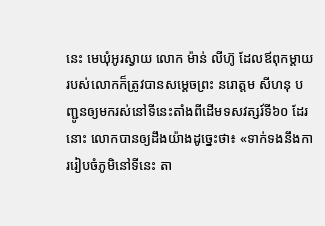នេះ មេឃុំអូរស្វាយ លោក ម៉ាន់ លីហ៊ូ ដែលឪពុកម្ដាយរបស់លោកក៏ត្រូវបានសម្ដេចព្រះ នរោត្តម សីហនុ បញ្ជូនឲ្យមករស់នៅទីនេះតាំងពីដើមទសវត្សរ៍ទី៦០ ដែរនោះ លោកបានឲ្យដឹងយ៉ាងដូច្នេះថា៖ «ទាក់ទងនឹងការរៀបចំភូមិនៅទីនេះ តា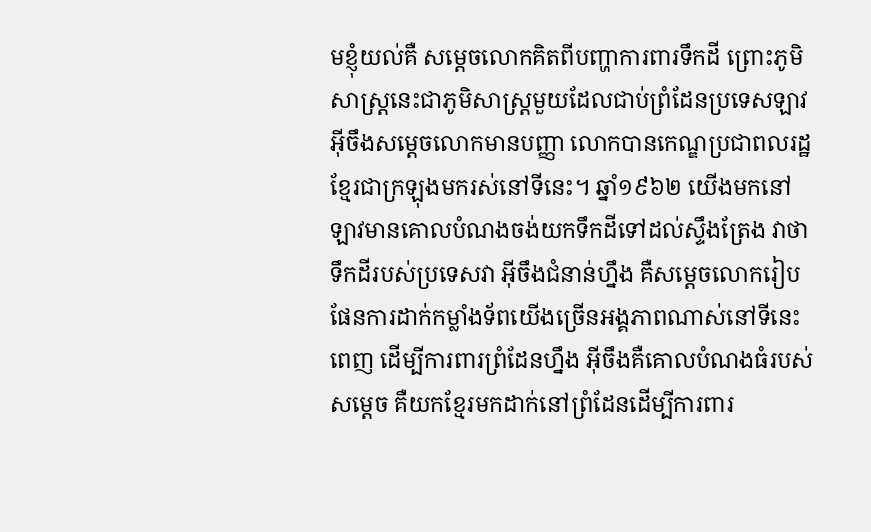មខ្ញុំយល់គឺ សម្ដេចលោកគិតពីបញ្ហាការពារទឹកដី ព្រោះភូមិសាស្ត្រនេះជាភូមិសាស្ត្រមួយដែលជាប់ព្រំដែនប្រទេសឡាវ អ៊ីចឹងសម្ដេចលោកមានបញ្ញា លោកបានកេណ្ឌប្រជាពលរដ្ឋខ្មែរជាក្រឡុងមករស់នៅទីនេះ។ ឆ្នាំ១៩៦២ យើងមកនៅ ឡាវមានគោលបំណងចង់យកទឹកដីទៅដល់ស្ទឹងត្រែង វាថា ទឹកដីរបស់ប្រទេសវា អ៊ីចឹងជំនាន់ហ្នឹង គឺសម្ដេចលោករៀបផែនការដាក់កម្លាំងទ័ពយើងច្រើនអង្គភាពណាស់នៅទីនេះពេញ ដើម្បីការពារព្រំដែនហ្នឹង អ៊ីចឹងគឺគោលបំណងធំរបស់សម្ដេច គឺយកខ្មែរមកដាក់នៅព្រំដែនដើម្បីការពារ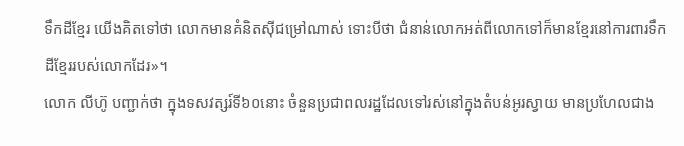ទឹកដីខ្មែរ យើងគិតទៅថា លោកមានគំនិតស៊ីជម្រៅណាស់ ទោះបីថា ជំនាន់លោកអត់ពីលោកទៅក៏មានខ្មែរនៅការពារទឹកដីខ្មែររបស់លោកដែរ»។
លោក លីហ៊ូ បញ្ជាក់ថា ក្នុងទសវត្សរ៍ទី៦០នោះ ចំនួនប្រជាពលរដ្ឋដែលទៅរស់នៅក្នុងតំបន់អូរស្វាយ មានប្រហែលជាង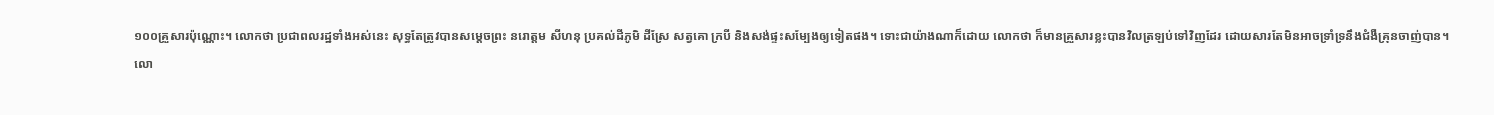១០០គ្រួសារប៉ុណ្ណោះ។ លោកថា ប្រជាពលរដ្ឋទាំងអស់នេះ សុទ្ធតែត្រូវបានសម្ដេចព្រះ នរោត្តម សីហនុ ប្រគល់ដីភូមិ ដីស្រែ សត្វគោ ក្របី និងសង់ផ្ទះសម្បែងឲ្យទៀតផង។ ទោះជាយ៉ាងណាក៏ដោយ លោកថា ក៏មានគ្រួសារខ្លះបានវិលត្រឡប់ទៅវិញដែរ ដោយសារតែមិនអាចទ្រាំទ្រនឹងជំងឺគ្រុនចាញ់បាន។
លោ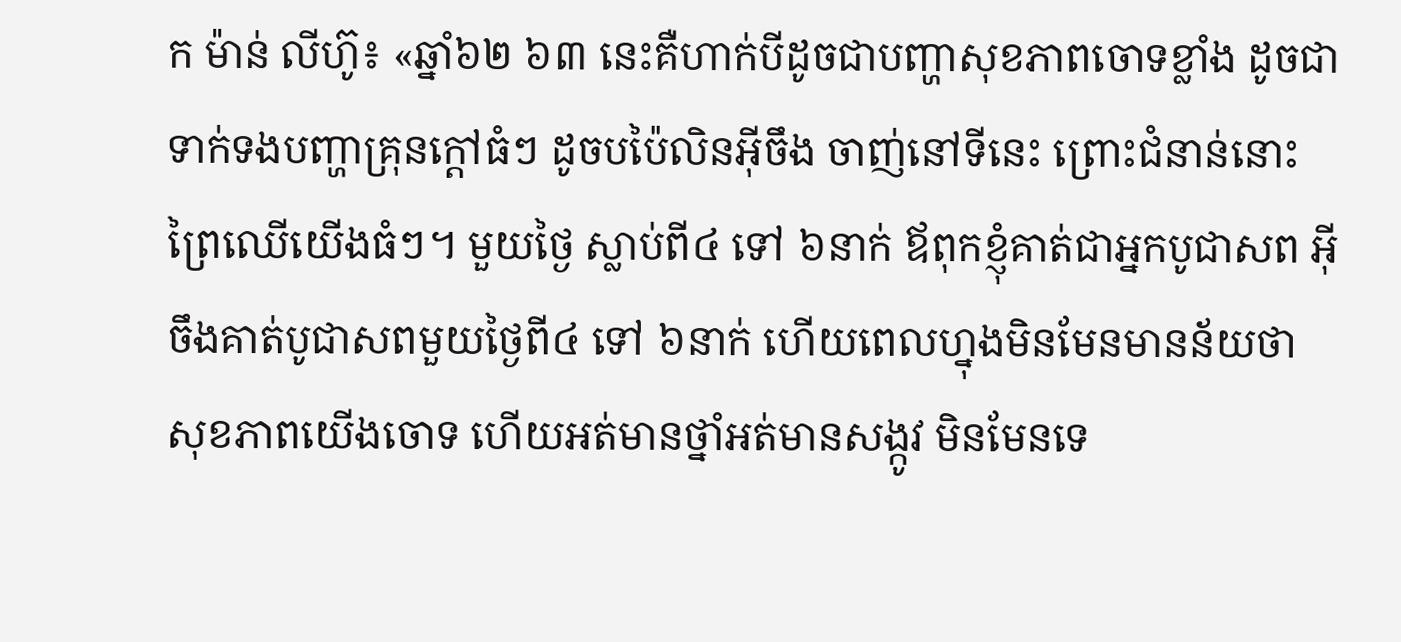ក ម៉ាន់ លីហ៊ូ៖ «ឆ្នាំ៦២ ៦៣ នេះគឺហាក់បីដូចជាបញ្ហាសុខភាពចោទខ្លាំង ដូចជាទាក់ទងបញ្ហាគ្រុនក្តៅធំៗ ដូចបប៉ៃលិនអ៊ីចឹង ចាញ់នៅទីនេះ ព្រោះជំនាន់នោះព្រៃឈើយើងធំៗ។ មួយថ្ងៃ ស្លាប់ពី៤ ទៅ ៦នាក់ ឪពុកខ្ញុំគាត់ជាអ្នកបូជាសព អ៊ីចឹងគាត់បូជាសពមួយថ្ងៃពី៤ ទៅ ៦នាក់ ហើយពេលហ្នុងមិនមែនមានន័យថា សុខភាពយើងចោទ ហើយអត់មានថ្នាំអត់មានសង្កូវ មិនមែនទេ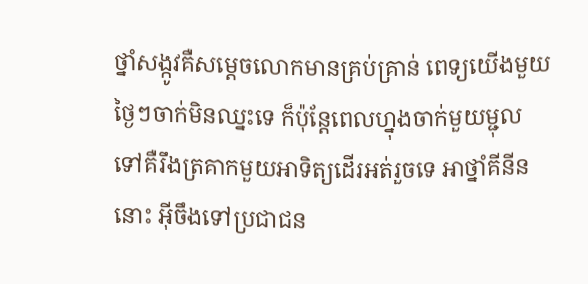ថ្នាំសង្កូវគឺសម្ដេចលោកមានគ្រប់គ្រាន់ ពេទ្យយើងមួយថ្ងៃៗចាក់មិនឈ្នះទេ ក៏ប៉ុន្តែពេលហ្នុងចាក់មួយម្ជុលទៅគឺរឹងត្រគាកមួយអាទិត្យដើរអត់រួចទេ អាថ្នាំគីនីននោះ អ៊ីចឹងទៅប្រជាជន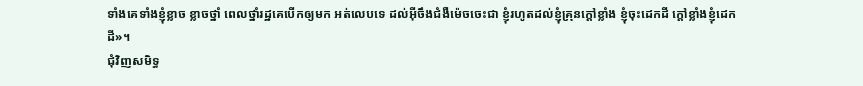ទាំងគេទាំងខ្ញុំខ្លាច ខ្លាចថ្នាំ ពេលថ្នាំរដ្ឋគេបើកឲ្យមក អត់លេបទេ ដល់អ៊ីចឹងជំងឺម៉េចចេះជា ខ្ញុំរហូតដល់ខ្ញុំគ្រុនក្ដៅខ្លាំង ខ្ញុំចុះដេកដី ក្ដៅខ្លាំងខ្ញុំដេកដី»។
ជុំវិញសមិទ្ធ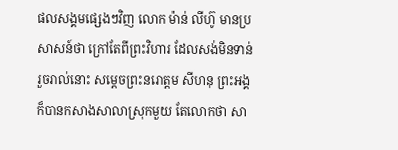ផលសង្គមផ្សេងៗវិញ លោក ម៉ាន់ លីហ៊ូ មានប្រសាសន៍ថា ក្រៅតែពីព្រះវិហារ ដែលសង់មិនទាន់រួចរាល់នោះ សម្ដេចព្រះនរោត្តម សីហនុ ព្រះអង្គក៏បានកសាងសាលាស្រុកមួយ តែលោកថា សា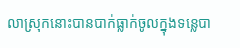លាស្រុកនោះបានបាក់ធ្លាក់ចូលក្នុងទន្លេបា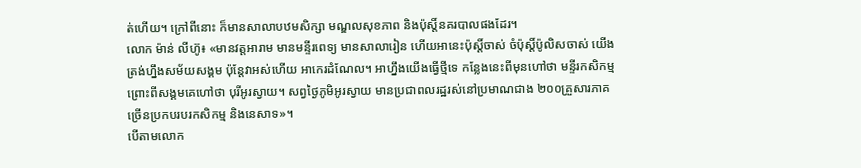ត់ហើយ។ ក្រៅពីនោះ ក៏មានសាលាបឋមសិក្សា មណ្ឌលសុខភាព និងប៉ុស្តិ៍នគរបាលផងដែរ។
លោក ម៉ាន់ លីហ៊ូ៖ «មានវត្តអារាម មានមន្ទីរពេទ្យ មានសាលារៀន ហើយអានេះប៉ុស្តិ៍ចាស់ ចំប៉ុស្តិ៍ប៉ូលិសចាស់ យើងត្រង់ហ្នឹងសម័យសង្គម ប៉ុន្តែវាអស់ហើយ អាកេរដំណែល។ អាហ្នឹងយើងធ្វើថ្មីទេ កន្លែងនេះពីមុនហៅថា មន្ទីរកសិកម្ម ព្រោះពីសង្គមគេហៅថា បុរីអូរស្វាយ។ សព្វថ្ងៃភូមិអូរស្វាយ មានប្រជាពលរដ្ឋរស់នៅប្រមាណជាង ២០០គ្រួសារភាគច្រើនប្រកបរបរកសិកម្ម និងនេសាទ»។
បើតាមលោក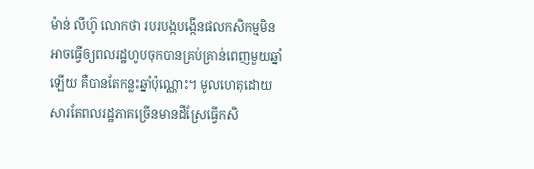ម៉ាន់ លីហ៊ូ លោកថា របរបង្កបង្កើនផលកសិកម្មមិនអាចធ្វើឲ្យពលរដ្ឋហូបចុកបានគ្រប់គ្រាន់ពេញមួយឆ្នាំឡើយ គឺបានតែកន្លះឆ្នាំប៉ុណ្ណោះ។ មូលហេតុដោយសារតែពលរដ្ឋភាគច្រើនមានដីស្រែធ្វើកសិ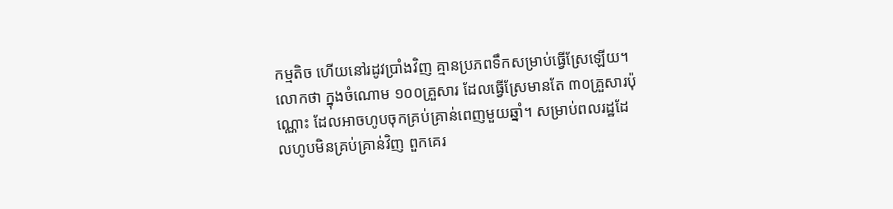កម្មតិច ហើយនៅរដូវប្រាំងវិញ គ្មានប្រភពទឹកសម្រាប់ធ្វើស្រែឡើយ។ លោកថា ក្នុងចំណោម ១០០គ្រួសារ ដែលធ្វើស្រែមានតែ ៣០គ្រួសារប៉ុណ្ណោះ ដែលអាចហូបចុកគ្រប់គ្រាន់ពេញមួយឆ្នាំ។ សម្រាប់ពលរដ្ឋដែលហូបមិនគ្រប់គ្រាន់វិញ ពួកគេរ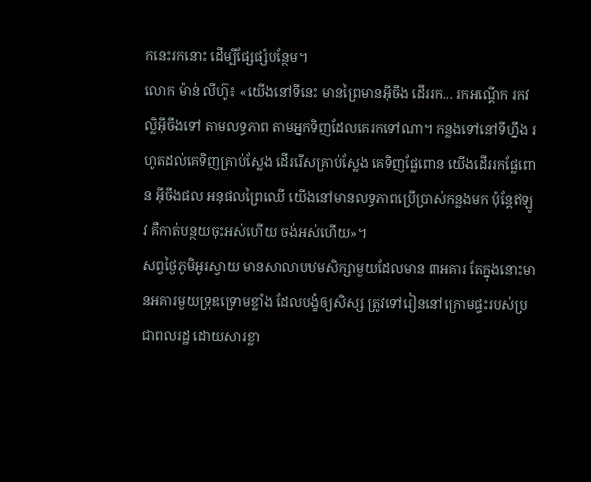កនេះរកនោះ ដើម្បីផ្សែផ្សំបន្ថែម។
លោក ម៉ាន់ លីហ៊ូ៖ «យើងនៅទីនេះ មានព្រៃមានអ៊ីចឹង ដើររក... រកអណ្ដើក រកវល្លិអ៊ីចឹងទៅ តាមលទ្ធភាព តាមអ្នកទិញដែលគេរកទៅណា។ កន្លងទៅនៅទីហ្នឹង រហូតដល់គេទិញគ្រាប់ស្លែង ដើររើសគ្រាប់ស្លែង គេទិញផ្លែពោន យើងដើររកផ្លែពោន អ៊ីចឹងផល អនុផលព្រៃឈើ យើងនៅមានលទ្ធភាពប្រើប្រាស់កន្លងមក ប៉ុន្តែឥឡូវ គឺកាត់បន្ថយចុះអស់ហើយ ចង់អស់ហើយ»។
សព្វថ្ងៃភូមិអូរស្វាយ មានសាលាបឋមសិក្សាមួយដែលមាន ៣អគារ តែក្នុងនោះមានអគារមួយទ្រុឌទ្រោមខ្លាំង ដែលបង្ខំឲ្យសិស្ស ត្រូវទៅរៀននៅក្រោមផ្ទះរបស់ប្រជាពលរដ្ឋ ដោយសារខ្លា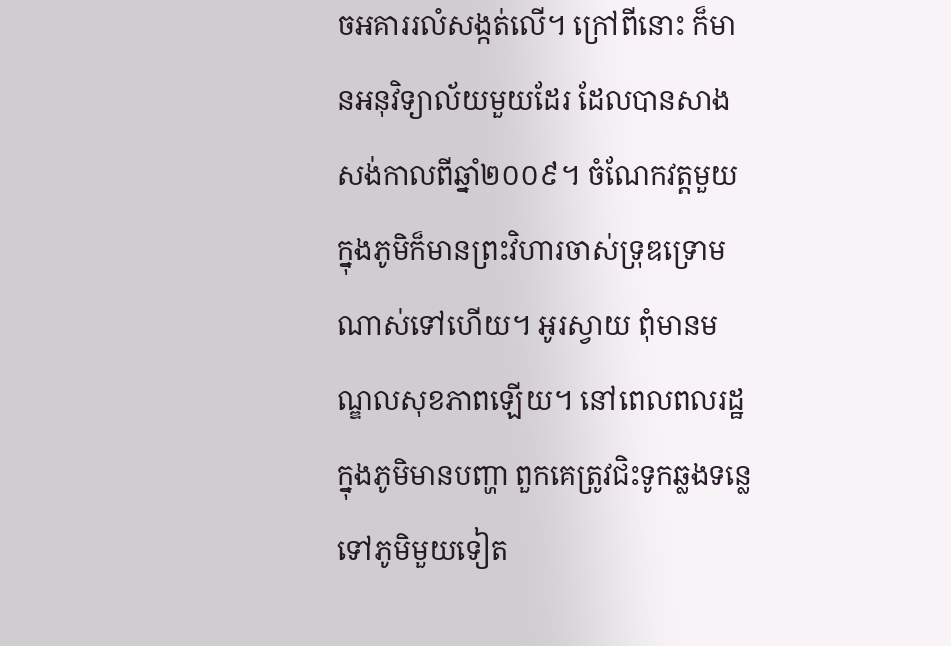ចអគាររលំសង្កត់លើ។ ក្រៅពីនោះ ក៏មានអនុវិទ្យាល័យមួយដែរ ដែលបានសាងសង់កាលពីឆ្នាំ២០០៩។ ចំណែកវត្តមួយក្នុងភូមិក៏មានព្រះវិហារចាស់ទ្រុឌទ្រោមណាស់ទៅហើយ។ អូរស្វាយ ពុំមានមណ្ឌលសុខភាពឡើយ។ នៅពេលពលរដ្ឋក្នុងភូមិមានបញ្ហា ពួកគេត្រូវជិះទូកឆ្លងទន្លេ ទៅភូមិមួយទៀត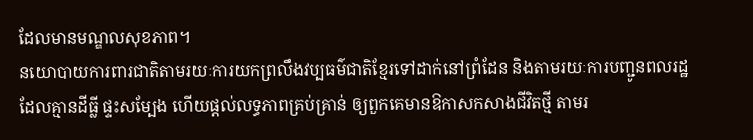ដែលមានមណ្ឌលសុខភាព។
នយោបាយការពារជាតិតាមរយៈការយកព្រលឹងវប្បធម៌ជាតិខ្មែរទៅដាក់នៅព្រំដែន និងតាមរយៈការបញ្ជូនពលរដ្ឋដែលគ្មានដីធ្លី ផ្ទះសម្បែង ហើយផ្ដល់លទ្ធភាពគ្រប់គ្រាន់ ឲ្យពួកគេមានឱកាសកសាងជីវិតថ្មី តាមរ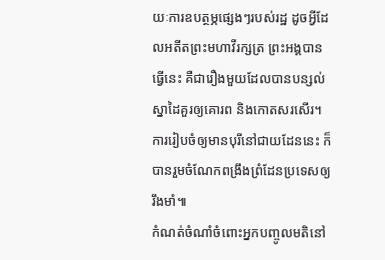យៈការឧបត្ថម្ភផ្សេងៗរបស់រដ្ឋ ដូចអ្វីដែលអតីតព្រះមហាវីរក្សត្រ ព្រះអង្គបានធ្វើនេះ គឺជារឿងមួយដែលបានបន្សល់ស្នាដៃគួរឲ្យគោរព និងកោតសរសើរ។ ការរៀបចំឲ្យមានបុរីនៅជាយដែននេះ ក៏បានរួមចំណែកពង្រឹងព្រំដែនប្រទេសឲ្យរឹងមាំ៕
កំណត់ចំណាំចំពោះអ្នកបញ្ចូលមតិនៅ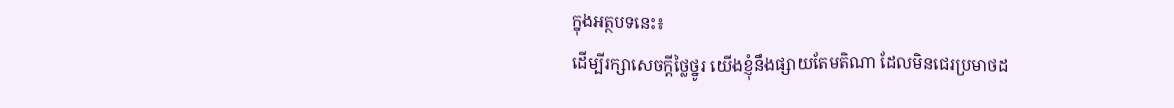ក្នុងអត្ថបទនេះ៖
ដើម្បីរក្សាសេចក្ដីថ្លៃថ្នូរ យើងខ្ញុំនឹងផ្សាយតែមតិណា ដែលមិនជេរប្រមាថដ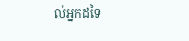ល់អ្នកដទៃ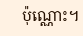ប៉ុណ្ណោះ។